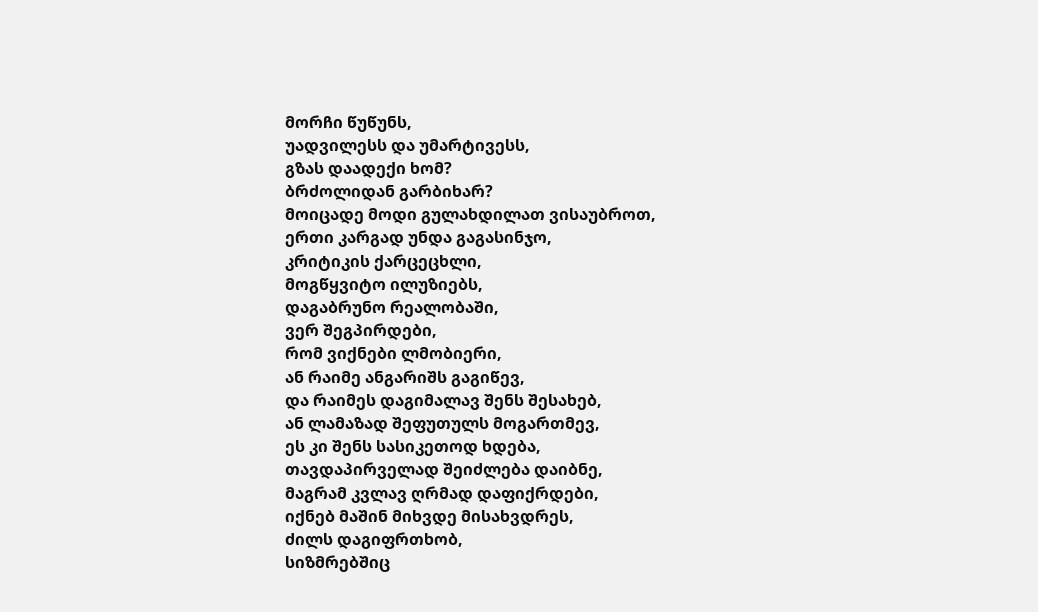მორჩი წუწუნს,
უადვილესს და უმარტივესს,
გზას დაადექი ხომ?
ბრძოლიდან გარბიხარ?
მოიცადე მოდი გულახდილათ ვისაუბროთ,
ერთი კარგად უნდა გაგასინჯო,
კრიტიკის ქარცეცხლი,
მოგწყვიტო ილუზიებს,
დაგაბრუნო რეალობაში,
ვერ შეგპირდები,
რომ ვიქნები ლმობიერი,
ან რაიმე ანგარიშს გაგიწევ,
და რაიმეს დაგიმალავ შენს შესახებ,
ან ლამაზად შეფუთულს მოგართმევ,
ეს კი შენს სასიკეთოდ ხდება,
თავდაპირველად შეიძლება დაიბნე,
მაგრამ კვლავ ღრმად დაფიქრდები,
იქნებ მაშინ მიხვდე მისახვდრეს,
ძილს დაგიფრთხობ,
სიზმრებშიც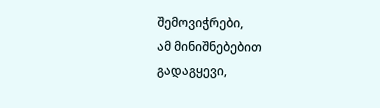შემოვიჭრები,
ამ მინიშნებებით გადაგყევი,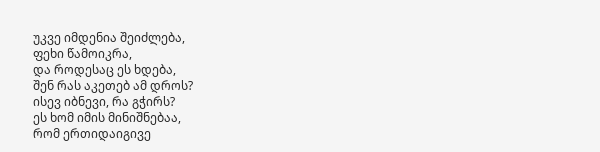უკვე იმდენია შეიძლება,
ფეხი წამოიკრა,
და როდესაც ეს ხდება,
შენ რას აკეთებ ამ დროს?
ისევ იბნევი, რა გჭირს?
ეს ხომ იმის მინიშნებაა,
რომ ერთიდაიგივე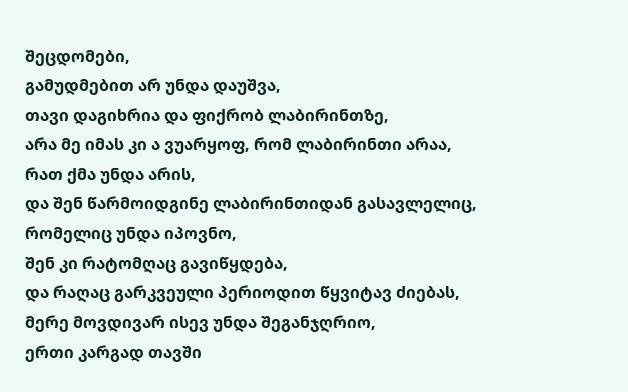შეცდომები,
გამუდმებით არ უნდა დაუშვა,
თავი დაგიხრია და ფიქრობ ლაბირინთზე,
არა მე იმას კი ა ვუარყოფ, რომ ლაბირინთი არაა,
რათ ქმა უნდა არის,
და შენ წარმოიდგინე ლაბირინთიდან გასავლელიც,
რომელიც უნდა იპოვნო,
შენ კი რატომღაც გავიწყდება,
და რაღაც გარკვეული პერიოდით წყვიტავ ძიებას,
მერე მოვდივარ ისევ უნდა შეგანჯღრიო,
ერთი კარგად თავში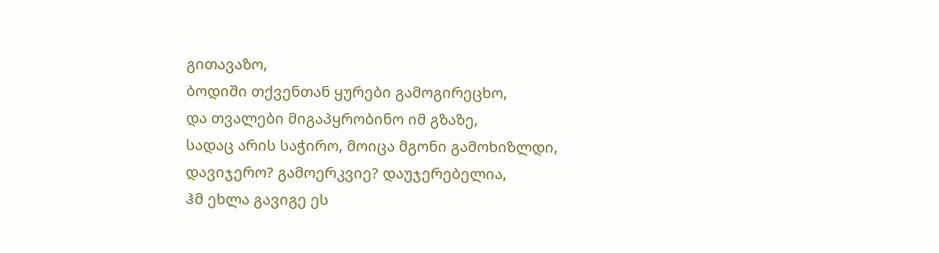გითავაზო,
ბოდიში თქვენთან ყურები გამოგირეცხო,
და თვალები მიგაპყრობინო იმ გზაზე,
სადაც არის საჭირო, მოიცა მგონი გამოხიზლდი,
დავიჯერო? გამოერკვიე? დაუჯერებელია,
ჰმ ეხლა გავიგე ეს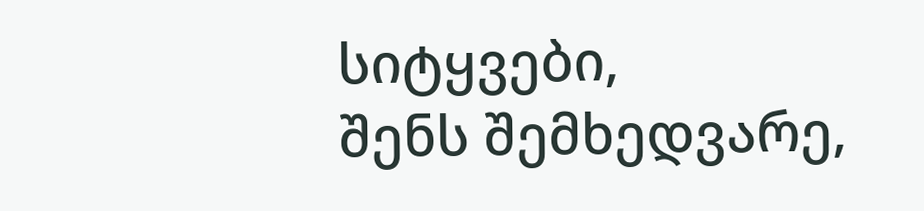სიტყვები,
შენს შემხედვარე,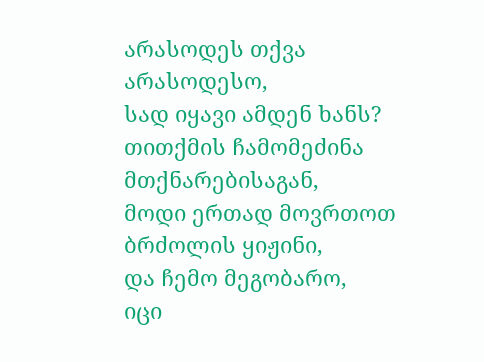არასოდეს თქვა არასოდესო,
სად იყავი ამდენ ხანს?
თითქმის ჩამომეძინა მთქნარებისაგან,
მოდი ერთად მოვრთოთ ბრძოლის ყიჟინი,
და ჩემო მეგობარო,
იცი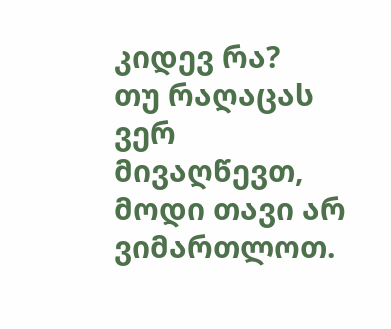კიდევ რა?
თუ რაღაცას ვერ მივაღწევთ,
მოდი თავი არ ვიმართლოთ.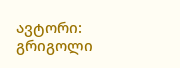ავტორი: გრიგოლი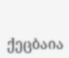ქეცბაია